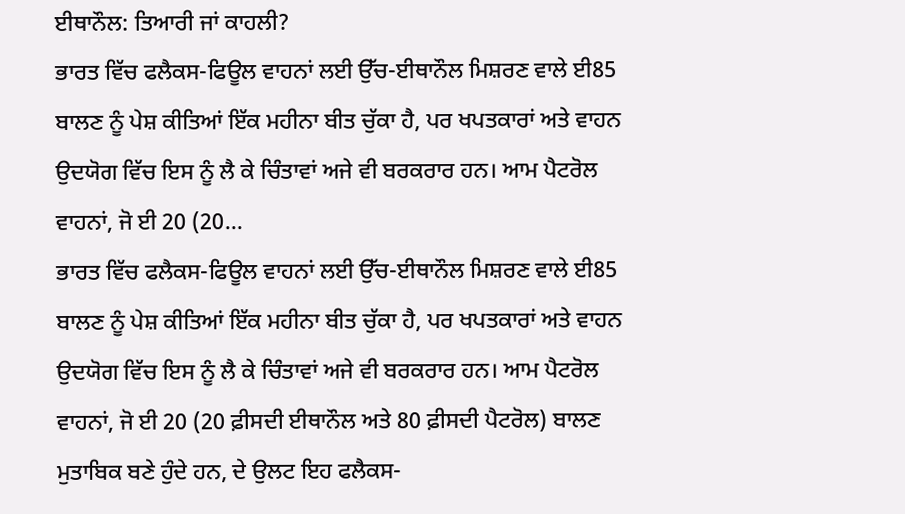ਈਥਾਨੌਲ: ਤਿਆਰੀ ਜਾਂ ਕਾਹਲੀ?
ਭਾਰਤ ਵਿੱਚ ਫਲੈਕਸ-ਫਿਊਲ ਵਾਹਨਾਂ ਲਈ ਉੱਚ-ਈਥਾਨੌਲ ਮਿਸ਼ਰਣ ਵਾਲੇ ਈ85 ਬਾਲਣ ਨੂੰ ਪੇਸ਼ ਕੀਤਿਆਂ ਇੱਕ ਮਹੀਨਾ ਬੀਤ ਚੁੱਕਾ ਹੈ, ਪਰ ਖਪਤਕਾਰਾਂ ਅਤੇ ਵਾਹਨ ਉਦਯੋਗ ਵਿੱਚ ਇਸ ਨੂੰ ਲੈ ਕੇ ਚਿੰਤਾਵਾਂ ਅਜੇ ਵੀ ਬਰਕਰਾਰ ਹਨ। ਆਮ ਪੈਟਰੋਲ ਵਾਹਨਾਂ, ਜੋ ਈ 20 (20...
ਭਾਰਤ ਵਿੱਚ ਫਲੈਕਸ-ਫਿਊਲ ਵਾਹਨਾਂ ਲਈ ਉੱਚ-ਈਥਾਨੌਲ ਮਿਸ਼ਰਣ ਵਾਲੇ ਈ85 ਬਾਲਣ ਨੂੰ ਪੇਸ਼ ਕੀਤਿਆਂ ਇੱਕ ਮਹੀਨਾ ਬੀਤ ਚੁੱਕਾ ਹੈ, ਪਰ ਖਪਤਕਾਰਾਂ ਅਤੇ ਵਾਹਨ ਉਦਯੋਗ ਵਿੱਚ ਇਸ ਨੂੰ ਲੈ ਕੇ ਚਿੰਤਾਵਾਂ ਅਜੇ ਵੀ ਬਰਕਰਾਰ ਹਨ। ਆਮ ਪੈਟਰੋਲ ਵਾਹਨਾਂ, ਜੋ ਈ 20 (20 ਫ਼ੀਸਦੀ ਈਥਾਨੌਲ ਅਤੇ 80 ਫ਼ੀਸਦੀ ਪੈਟਰੋਲ) ਬਾਲਣ ਮੁਤਾਬਿਕ ਬਣੇ ਹੁੰਦੇ ਹਨ, ਦੇ ਉਲਟ ਇਹ ਫਲੈਕਸ-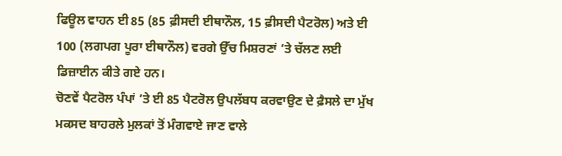ਫਿਊਲ ਵਾਹਨ ਈ 85 (85 ਫ਼ੀਸਦੀ ਈਥਾਨੌਲ, 15 ਫ਼ੀਸਦੀ ਪੈਟਰੋਲ) ਅਤੇ ਈ 100 (ਲਗਪਗ ਪੂਰਾ ਈਥਾਨੌਲ) ਵਰਗੇ ਉੱਚ ਮਿਸ਼ਰਣਾਂ ’ਤੇ ਚੱਲਣ ਲਈ ਡਿਜ਼ਾਈਨ ਕੀਤੇ ਗਏ ਹਨ।
ਚੋਣਵੇਂ ਪੈਟਰੋਲ ਪੰਪਾਂ ’ਤੇ ਈ 85 ਪੈਟਰੋਲ ਉਪਲੱਬਧ ਕਰਵਾਉਣ ਦੇ ਫ਼ੈਸਲੇ ਦਾ ਮੁੱਖ ਮਕਸਦ ਬਾਹਰਲੇ ਮੁਲਕਾਂ ਤੋਂ ਮੰਗਵਾਏ ਜਾਣ ਵਾਲੇ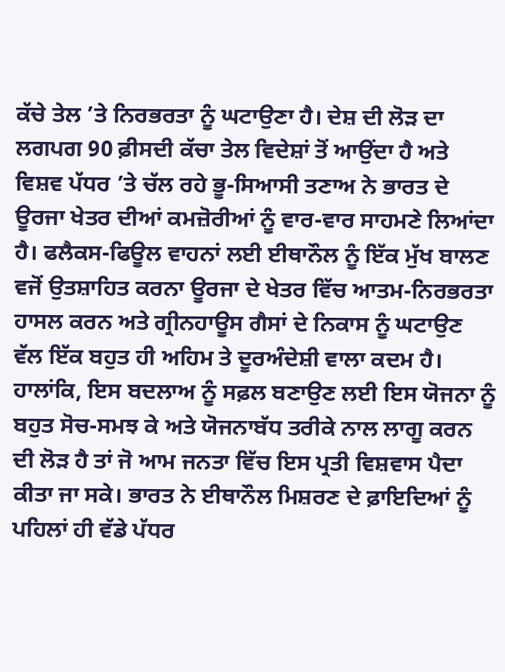ਕੱਚੇ ਤੇਲ ’ਤੇ ਨਿਰਭਰਤਾ ਨੂੰ ਘਟਾਉਣਾ ਹੈ। ਦੇਸ਼ ਦੀ ਲੋੜ ਦਾ ਲਗਪਗ 90 ਫ਼ੀਸਦੀ ਕੱਚਾ ਤੇਲ ਵਿਦੇਸ਼ਾਂ ਤੋਂ ਆਉਂਦਾ ਹੈ ਅਤੇ ਵਿਸ਼ਵ ਪੱਧਰ ’ਤੇ ਚੱਲ ਰਹੇ ਭੂ-ਸਿਆਸੀ ਤਣਾਅ ਨੇ ਭਾਰਤ ਦੇ ਊਰਜਾ ਖੇਤਰ ਦੀਆਂ ਕਮਜ਼ੋਰੀਆਂ ਨੂੰ ਵਾਰ-ਵਾਰ ਸਾਹਮਣੇ ਲਿਆਂਦਾ ਹੈ। ਫਲੈਕਸ-ਫਿਊਲ ਵਾਹਨਾਂ ਲਈ ਈਥਾਨੌਲ ਨੂੰ ਇੱਕ ਮੁੱਖ ਬਾਲਣ ਵਜੋਂ ਉਤਸ਼ਾਹਿਤ ਕਰਨਾ ਊਰਜਾ ਦੇ ਖੇਤਰ ਵਿੱਚ ਆਤਮ-ਨਿਰਭਰਤਾ ਹਾਸਲ ਕਰਨ ਅਤੇ ਗ੍ਰੀਨਹਾਊਸ ਗੈਸਾਂ ਦੇ ਨਿਕਾਸ ਨੂੰ ਘਟਾਉਣ ਵੱਲ ਇੱਕ ਬਹੁਤ ਹੀ ਅਹਿਮ ਤੇ ਦੂਰਅੰਦੇਸ਼ੀ ਵਾਲਾ ਕਦਮ ਹੈ। ਹਾਲਾਂਕਿ, ਇਸ ਬਦਲਾਅ ਨੂੰ ਸਫ਼ਲ ਬਣਾਉਣ ਲਈ ਇਸ ਯੋਜਨਾ ਨੂੰ ਬਹੁਤ ਸੋਚ-ਸਮਝ ਕੇ ਅਤੇ ਯੋਜਨਾਬੱਧ ਤਰੀਕੇ ਨਾਲ ਲਾਗੂ ਕਰਨ ਦੀ ਲੋੜ ਹੈ ਤਾਂ ਜੋ ਆਮ ਜਨਤਾ ਵਿੱਚ ਇਸ ਪ੍ਰਤੀ ਵਿਸ਼ਵਾਸ ਪੈਦਾ ਕੀਤਾ ਜਾ ਸਕੇ। ਭਾਰਤ ਨੇ ਈਥਾਨੌਲ ਮਿਸ਼ਰਣ ਦੇ ਫ਼ਾਇਦਿਆਂ ਨੂੰ ਪਹਿਲਾਂ ਹੀ ਵੱਡੇ ਪੱਧਰ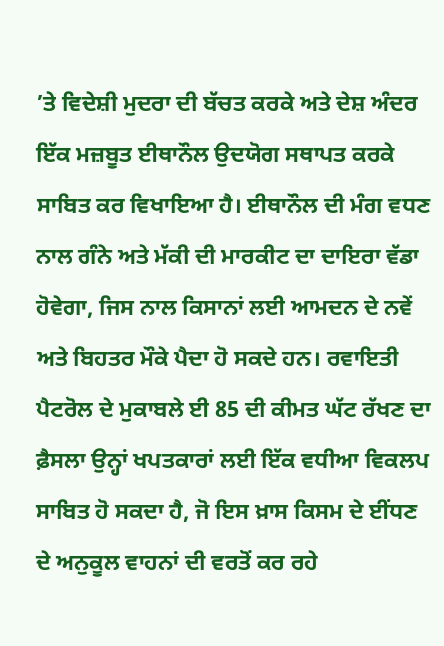’ਤੇ ਵਿਦੇਸ਼ੀ ਮੁਦਰਾ ਦੀ ਬੱਚਤ ਕਰਕੇ ਅਤੇ ਦੇਸ਼ ਅੰਦਰ ਇੱਕ ਮਜ਼ਬੂਤ ਈਥਾਨੌਲ ਉਦਯੋਗ ਸਥਾਪਤ ਕਰਕੇ ਸਾਬਿਤ ਕਰ ਵਿਖਾਇਆ ਹੈ। ਈਥਾਨੌਲ ਦੀ ਮੰਗ ਵਧਣ ਨਾਲ ਗੰਨੇ ਅਤੇ ਮੱਕੀ ਦੀ ਮਾਰਕੀਟ ਦਾ ਦਾਇਰਾ ਵੱਡਾ ਹੋਵੇਗਾ, ਜਿਸ ਨਾਲ ਕਿਸਾਨਾਂ ਲਈ ਆਮਦਨ ਦੇ ਨਵੇਂ ਅਤੇ ਬਿਹਤਰ ਮੌਕੇ ਪੈਦਾ ਹੋ ਸਕਦੇ ਹਨ। ਰਵਾਇਤੀ ਪੈਟਰੋਲ ਦੇ ਮੁਕਾਬਲੇ ਈ 85 ਦੀ ਕੀਮਤ ਘੱਟ ਰੱਖਣ ਦਾ ਫ਼ੈਸਲਾ ਉਨ੍ਹਾਂ ਖਪਤਕਾਰਾਂ ਲਈ ਇੱਕ ਵਧੀਆ ਵਿਕਲਪ ਸਾਬਿਤ ਹੋ ਸਕਦਾ ਹੈ, ਜੋ ਇਸ ਖ਼ਾਸ ਕਿਸਮ ਦੇ ਈਂਧਣ ਦੇ ਅਨੁਕੂਲ ਵਾਹਨਾਂ ਦੀ ਵਰਤੋਂ ਕਰ ਰਹੇ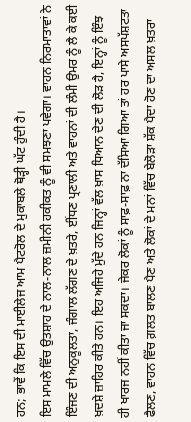ਹਨ; ਭਾਵੇਂ ਕਿ ਇਸ ਦੀ ਮਾਈਲੇਜ ਆਮ ਪੈਟਰੋਲ ਦੇ ਮੁਕਾਬਲੇ ਥੋੜ੍ਹੀ ਘੱਟ ਹੁੰਦੀ ਹੈ।
ਇਸ ਮਾਮਲੇ ਵਿੱਚ ਉਤਸ਼ਾਹ ਦੇ ਨਾਲ-ਨਾਲ ਜ਼ਮੀਨੀ ਹਕੀਕਤ ਨੂੰ ਵੀ ਸਮਝਣਾ ਪਵੇਗਾ। ਵਾਹਨ ਨਿਰਮਾਤਾਵਾਂ ਨੇ ਇੰਜਣ ਦੀ ਅਨੁਕੂਲਤਾ, ਜੰਗਾਲ ਲੱਗਣ ਦੇ ਖ਼ਤਰੇ, ਈਂਧਣ ਪ੍ਰਣਾਲੀ ਅਤੇ ਵਾਹਨਾਂ ਦੀ ਲੰਮੀ ਉਮਰ ਨੂੰ ਲੈ ਕੇ ਕਈ ਖ਼ਦਸ਼ੇ ਜ਼ਾਹਿਰ ਕੀਤੇ ਹਨ। ਇਹ ਅਜਿਹੇ ਮੁੱਦੇ ਹਨ ਜਿਨ੍ਹਾਂ ਵੱਲ ਖ਼ਾਸ ਧਿਆਨ ਦੇਣ ਦੀ ਲੋੜ ਹੈ, ਇਨ੍ਹਾਂ ਨੂੰ ਇੰਝ ਹੀ ਖਾਰਜ ਨਹੀਂ ਕੀਤਾ ਜਾ ਸਕਦਾ। ਜੇਕਰ ਲੋਕਾਂ ਨੂੰ ਸਾਫ਼-ਸਾਫ਼ ਨਾ ਦੱਸਿਆ ਗਿਆ ਤਾਂ ਹਰ ਪਾਸੇ ਅਸਪੱਸ਼ਟਤਾ ਫੈਲਣ, ਵਾਹਨ ਵਿੱਚ ਗ਼ਲਤ ਬਾਲਣ ਪੈਣ ਅਤੇ ਲੋਕਾਂ ਦੇ ਮਨਾਂ ਵਿੱਚ ਬੇਲੋੜਾ ਸ਼ੱਕ ਪੈਦਾ ਹੋਣ ਦਾ ਅਸਲ ਖ਼ਤਰਾ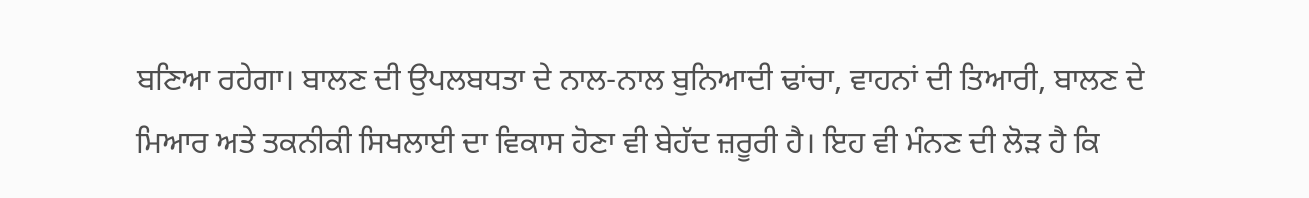ਬਣਿਆ ਰਹੇਗਾ। ਬਾਲਣ ਦੀ ਉਪਲਬਧਤਾ ਦੇ ਨਾਲ-ਨਾਲ ਬੁਨਿਆਦੀ ਢਾਂਚਾ, ਵਾਹਨਾਂ ਦੀ ਤਿਆਰੀ, ਬਾਲਣ ਦੇ ਮਿਆਰ ਅਤੇ ਤਕਨੀਕੀ ਸਿਖਲਾਈ ਦਾ ਵਿਕਾਸ ਹੋਣਾ ਵੀ ਬੇਹੱਦ ਜ਼ਰੂਰੀ ਹੈ। ਇਹ ਵੀ ਮੰਨਣ ਦੀ ਲੋੜ ਹੈ ਕਿ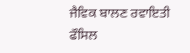ਜੈਵਿਕ ਬਾਲਣ ਰਵਾਇਤੀ ਫੌਸਿਲ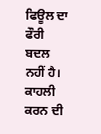ਫਿਊਲ ਦਾ ਫੌਰੀ ਬਦਲ ਨਹੀਂ ਹੈ। ਕਾਹਲੀ ਕਰਨ ਦੀ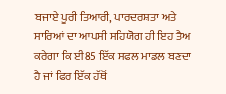ਬਜਾਏ ਪੂਰੀ ਤਿਆਰੀ, ਪਾਰਦਰਸ਼ਤਾ ਅਤੇ ਸਾਰਿਆਂ ਦਾ ਆਪਸੀ ਸਹਿਯੋਗ ਹੀ ਇਹ ਤੈਅ ਕਰੇਗਾ ਕਿ ਈ85 ਇੱਕ ਸਫਲ ਮਾਡਲ ਬਣਦਾ ਹੈ ਜਾਂ ਫਿਰ ਇੱਕ ਹੱਥੋਂ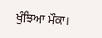ਖੁੰਝਿਆ ਮੌਕਾ।